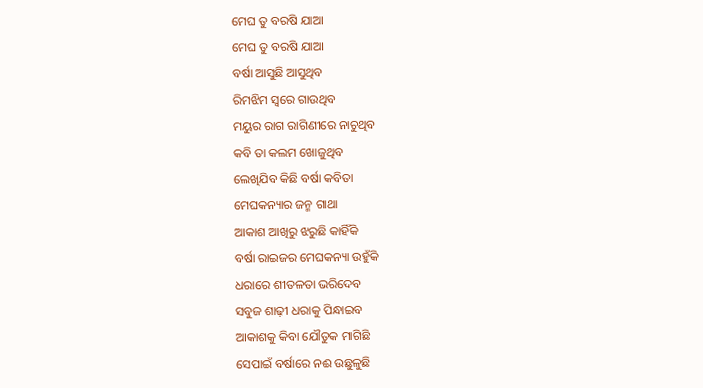ମେଘ ତୁ ବରଷି ଯାଆ
ମେଘ ତୁ ବରଷି ଯାଆ
ବର୍ଷା ଆସୁଛି ଆସୁଥିବ
ରିମଝିମ ସ୍ଵରେ ଗାଉଥିବ
ମୟୁର ରାଗ ରାଗିଣୀରେ ନାଚୁଥିବ
କବି ତା କଲମ ଖୋଜୁଥିବ
ଲେଖିଯିବ କିଛି ବର୍ଷା କବିତା
ମେଘକନ୍ୟାର ଜନ୍ମ ଗାଥା
ଆକାଶ ଆଖିରୁ ଝରୁଛି କାହିଁକି
ବର୍ଷା ରାଇଜର ମେଘକନ୍ୟା ଉହୁଁକି
ଧରାରେ ଶୀତଳତା ଭରିଦେବ
ସବୁଜ ଶାଢ଼ୀ ଧରାକୁ ପିନ୍ଧାଇବ
ଆକାଶକୁ କିବା ଯୌତୁକ ମାଗିଛି
ସେପାଇଁ ବର୍ଷାରେ ନଈ ଉଛୁଳୁଛି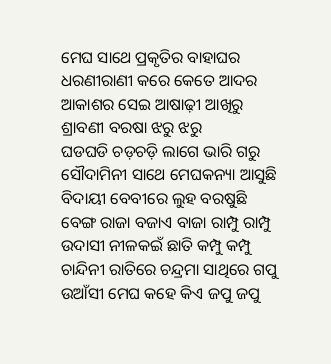ମେଘ ସାଥେ ପ୍ରକୃତିର ବାହାଘର
ଧରଣୀରାଣୀ କରେ କେତେ ଆଦର
ଆକାଶର ସେଇ ଆଷାଢ଼ୀ ଆଖିରୁ
ଶ୍ରାବଣୀ ବରଷା ଝରୁ ଝରୁ
ଘଡଘଡି ଚଡ଼ଚଡ଼ି ଲାଗେ ଭାରି ଗରୁ
ସୌଦାମିନୀ ସାଥେ ମେଘକନ୍ୟା ଆସୁଛି
ବିଦାୟୀ ବେବୀରେ ଲୁହ ବରଷୁଛି
ବେଙ୍ଗ ରାଜା ବଜାଏ ବାଜା ରାମ୍ପୁ ରାମ୍ପୁ
ଉଦାସୀ ନୀଳକଇଁ ଛାତି କମ୍ପୁ କମ୍ପୁ
ଚାନ୍ଦିନୀ ରାତିରେ ଚନ୍ଦ୍ରମା ସାଥିରେ ଗପୁ
ଉଆଁସୀ ମେଘ କହେ କିଏ ଜପୁ ଜପୁ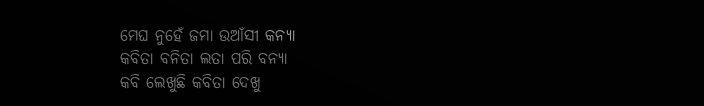ମେଘ ନୁହେଁ ଜମା ଉଆଁସୀ କନ୍ୟା
କବିତା ବନିତା ଲତା ପରି ବନ୍ୟା
କବି ଲେଖୁଛି କବିତା ଦେଖୁ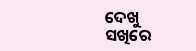ଦେଖୁ
ସଖିରେ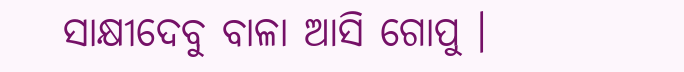ସାକ୍ଷୀଦେବୁ ବାଳା ଆସି ଗୋପୁ ।